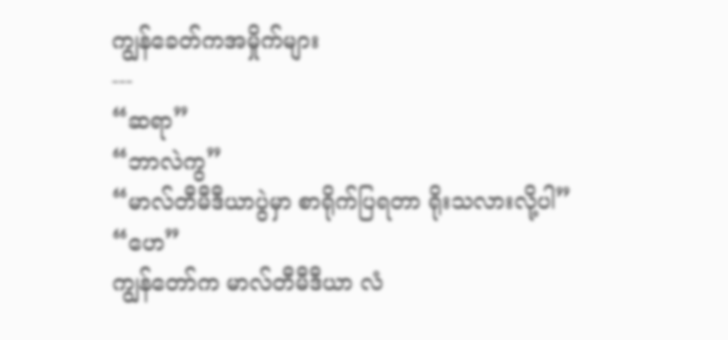ကျွန်ခေတ်ကအမှိုက်များ
---
“ဆရာ”
“ဘာလဲကွ”
“မာလ်တီမီဒီယာပွဲမှာ စာရိုက်ပြရတာ ရိုးသလားလို့ပါ”
“ဟေ”
ကျွန်တော်က မာလ်တီမီဒီယာ လံ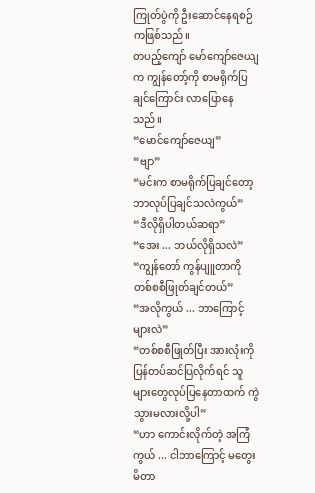ကြုတ်ပွဲကို ဦးဆောင်နေရစဉ်ကဖြစ်သည်။
တပည့်ကျော် မော်ကျော်ဇေယျက ကျွန်တော့်ကို စာမရိုက်ပြချင်ကြောင်း လာပြောနေသည်။
“မောင်ကျော်ဇေယျ”
“ဗျာ”
“မင်းက စာမရိုက်ပြချင်တော့ ဘာလုပ်ပြချင်သလဲကွယ်”
“ဒီလိုရှိပါတယ်ဆရာ”
“အေး ... ဘယ်လိုရှိသလဲ”
“ကျွန်တော် ကွန်ပျူတာကို တစ်စစီဖြုတ်ချင်တယ်”
“အလိုကွယ် ... ဘာကြောင့်များလဲ”
“တစ်စစီဖြုတ်ပြီး အားလုံးကို ပြန်တပ်ဆင်ပြလိုက်ရင် သူများတွေလုပ်ပြနေတာထက် ကွဲသွားမလားလို့ပါ”
“ဟာ ကောင်းလိုက်တဲ့ အကြံကွယ် ... ငါဘာကြောင့် မတွေးမိတာ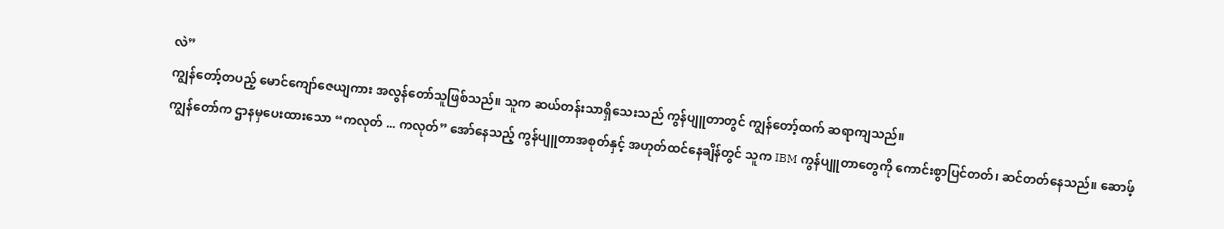လဲ”
ကျွန်တော့်တပည့် မောင်ကျော်ဇေယျကား အလွန်တော်သူဖြစ်သည်။ သူက ဆယ်တန်းသာရှိသေးသည် ကွန်ပျူတာတွင် ကျွန်တော့်ထက် ဆရာကျသည်။
ကျွန်တော်က ဌာနမှပေးထားသော “ကလုတ် ... ကလုတ်” အော်နေသည့် ကွန်ပျူတာအစုတ်နှင့် အဟုတ်ထင်နေချိန်တွင် သူက IBM ကွန်ပျူတာတွေကို ကောင်းစွာပြင်တတ်၊ ဆင်တတ်နေသည်။ ဆောဖ့်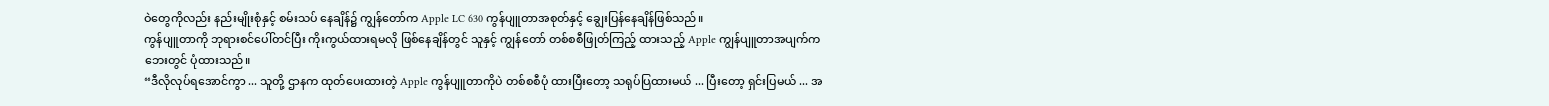ဝဲတွေကိုလည်း နည်းမျိုးစုံနှင့် စမ်းသပ် နေချိန်၌ ကျွန်တော်က Apple LC 630 ကွန်ပျူတာအစုတ်နှင့် ချွေးပြန်နေချိန်ဖြစ်သည်။
ကွန်ပျူတာကို ဘုရားစင်ပေါ်တင်ပြီး ကိုးကွယ်ထားရမလို ဖြစ်နေချိန်တွင် သူနှင့် ကျွန်တော် တစ်စစီဖြုတ်ကြည့် ထားသည့် Apple ကျွန်ပျူတာအပျက်က ဘေးတွင် ပုံထားသည်။
“ဒီလိုလုပ်ရအောင်ကွာ ... သူတို့ ဌာနက ထုတ်ပေးထားတဲ့ Apple ကွန်ပျူတာကိုပဲ တစ်စစီပုံ ထားပြီးတော့ သရုပ်ပြထားမယ် ... ပြီးတော့ ရှင်းပြမယ် ... အ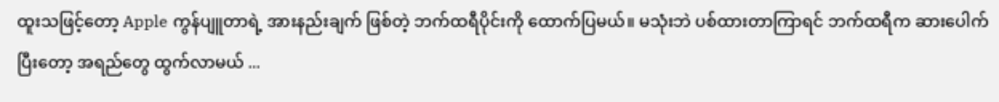ထူးသဖြင့်တော့ Apple ကွန်ပျူတာရဲ့ အားနည်းချက် ဖြစ်တဲ့ ဘက်ထရီပိုင်းကို ထောက်ပြမယ်။ မသုံးဘဲ ပစ်ထားတာကြာရင် ဘက်ထရီက ဆားပေါက်ပြီးတော့ အရည်တွေ ထွက်လာမယ် ...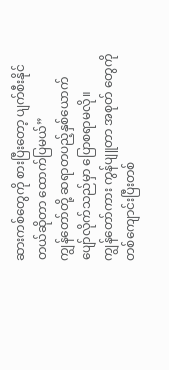ဆားကစ်တွေကို စားပြီးတော့ ပျက်စီးနိုင်တယ်ဆိုတာ ထောက်ပြမယ်”
ကျွန်တော်တို့ ဆရာတပည့်နှစ်ယောက် ပျော်လိုက်သည်မှာ ပြောစရာမလို။
ကျွန်တော်ကား ကွန်ပျူတာ အစုတ် တွေကို တစ်ကျောင်းပြီးတစ်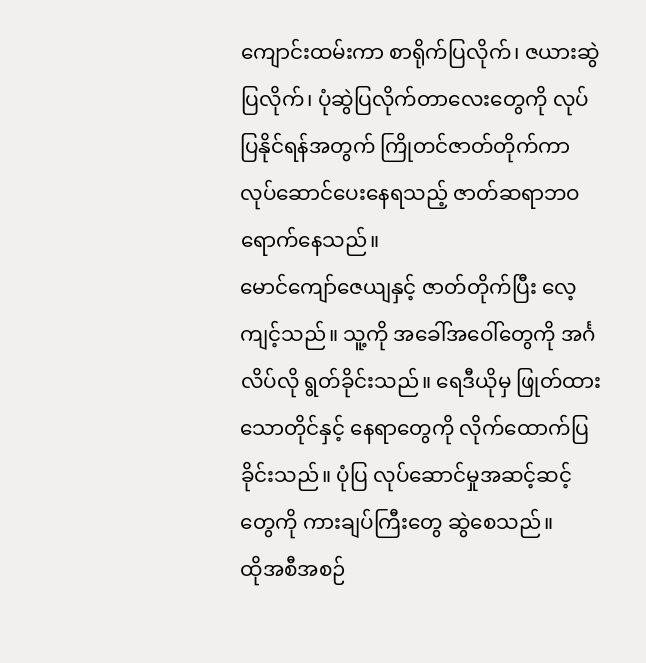ကျောင်းထမ်းကာ စာရိုက်ပြလိုက်၊ ဇယားဆွဲပြလိုက်၊ ပုံဆွဲပြလိုက်တာလေးတွေကို လုပ်ပြနိုင်ရန်အတွက် ကြိုတင်ဇာတ်တိုက်ကာ လုပ်ဆောင်ပေးနေရသည့် ဇာတ်ဆရာဘဝရောက်နေသည်။
မောင်ကျော်ဇေယျနှင့် ဇာတ်တိုက်ပြီး လေ့ကျင့်သည်။ သူ့ကို အခေါ်အဝေါ်တွေကို အင်္ဂလိပ်လို ရွတ်ခိုင်းသည်။ ရေဒီယိုမှ ဖြုတ်ထားသောတိုင်နှင့် နေရာတွေကို လိုက်ထောက်ပြခိုင်းသည်။ ပုံပြ လုပ်ဆောင်မှုအဆင့်ဆင့် တွေကို ကားချပ်ကြီးတွေ ဆွဲစေသည်။
ထိုအစီအစဉ်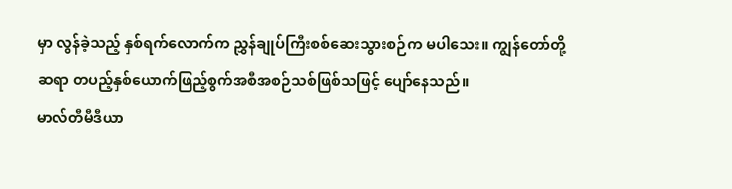မှာ လွန်ခဲ့သည့် နှစ်ရက်လောက်က ညွှန်ချုပ်ကြီးစစ်ဆေးသွားစဉ်က မပါသေး။ ကျွန်တော်တို့ ဆရာ တပည့်နှစ်ယောက်ဖြည့်စွက်အစီအစဉ်သစ်ဖြစ်သဖြင့် ပျော်နေသည်။
မာလ်တီမီဒီယာ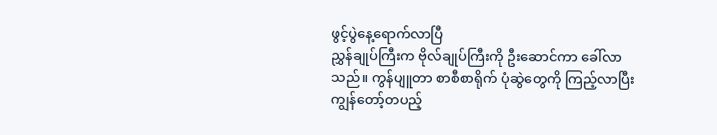ဖွင့်ပွဲနေ့ရောက်လာပြီ
ညွှန်ချုပ်ကြီးက ဗိုလ်ချုပ်ကြီးကို ဦးဆောင်ကာ ခေါ်လာသည်။ ကွန်ပျူတာ စာစီစာရိုက် ပုံဆွဲတွေကို ကြည့်လာပြီး ကျွန်တော့်တပည့်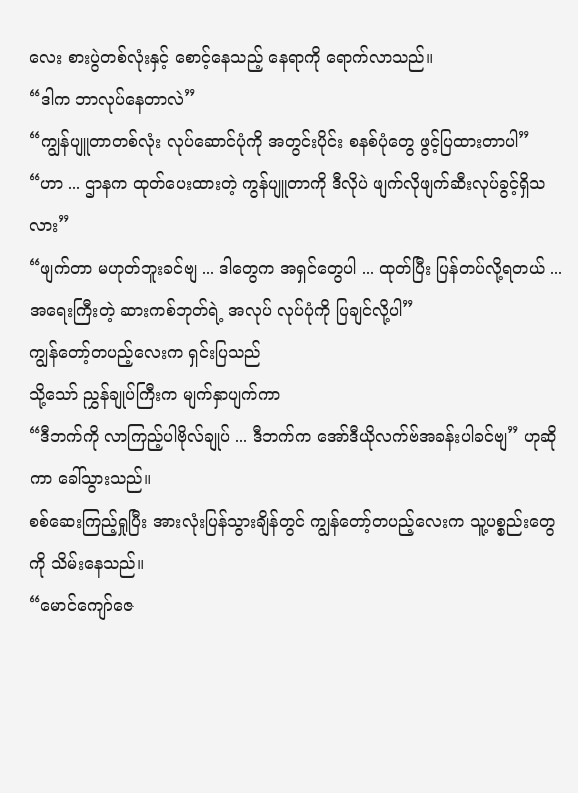လေး စားပွဲတစ်လုံးနှင့် စောင့်နေသည့် နေရာကို ရောက်လာသည်။
“ဒါက ဘာလုပ်နေတာလဲ”
“ကျွန်ပျူတာတစ်လုံး လုပ်ဆောင်ပုံကို အတွင်းပိုင်း စနစ်ပုံတွေ ဖွင့်ပြထားတာပါ”
“ဟာ ... ဌာနက ထုတ်ပေးထားတဲ့ ကွန်ပျူတာကို ဒီလိုပဲ ဖျက်လိုဖျက်ဆီးလုပ်ခွင့်ရှိသလား”
“ဖျက်တာ မဟုတ်ဘူးခင်ဗျ ... ဒါတွေက အရှင်တွေပါ ... ထုတ်ပြီး ပြန်တပ်လို့ရတယ် ... အရေးကြီးတဲ့ ဆားကစ်ဘုတ်ရဲ့ အလုပ် လုပ်ပုံကို ပြချင်လို့ပါ”
ကျွန်တော့်တပည့်လေးက ရှင်းပြသည်
သို့သော် ညွှန်ချုပ်ကြီးက မျက်နှာပျက်ကာ
“ဒီဘက်ကို လာကြည့်ပါဗိုလ်ချုပ် ... ဒီဘက်က အော်ဒီယိုလက်ဗ်အခန်းပါခင်ဗျ” ဟုဆိုကာ ခေါ်သွားသည်။
စစ်ဆေးကြည့်ရှုပြီး အားလုံးပြန်သွားချိန်တွင် ကျွန်တော့်တပည့်လေးက သူ့ပစ္စည်းတွေကို သိမ်းနေသည်။
“မောင်ကျော်ဇေ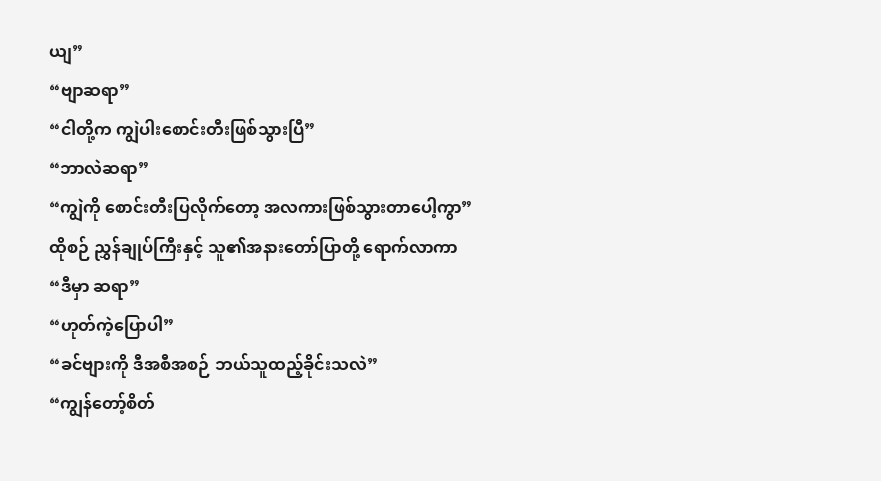ယျ”
“ဗျာဆရာ”
“ငါတို့က ကျွဲပါးစောင်းတီးဖြစ်သွားပြီ”
“ဘာလဲဆရာ”
“ကျွဲကို စောင်းတီးပြလိုက်တော့ အလကားဖြစ်သွားတာပေါ့ကွာ”
ထိုစဉ် ညွှန်ချုပ်ကြီးနှင့် သူ၏အနားတော်ပြာတို့ ရောက်လာကာ
“ဒီမှာ ဆရာ”
“ဟုတ်ကဲ့ပြောပါ”
“ခင်ဗျားကို ဒီအစီအစဉ် ဘယ်သူထည့်ခိုင်းသလဲ”
“ကျွန်တော့်စိတ်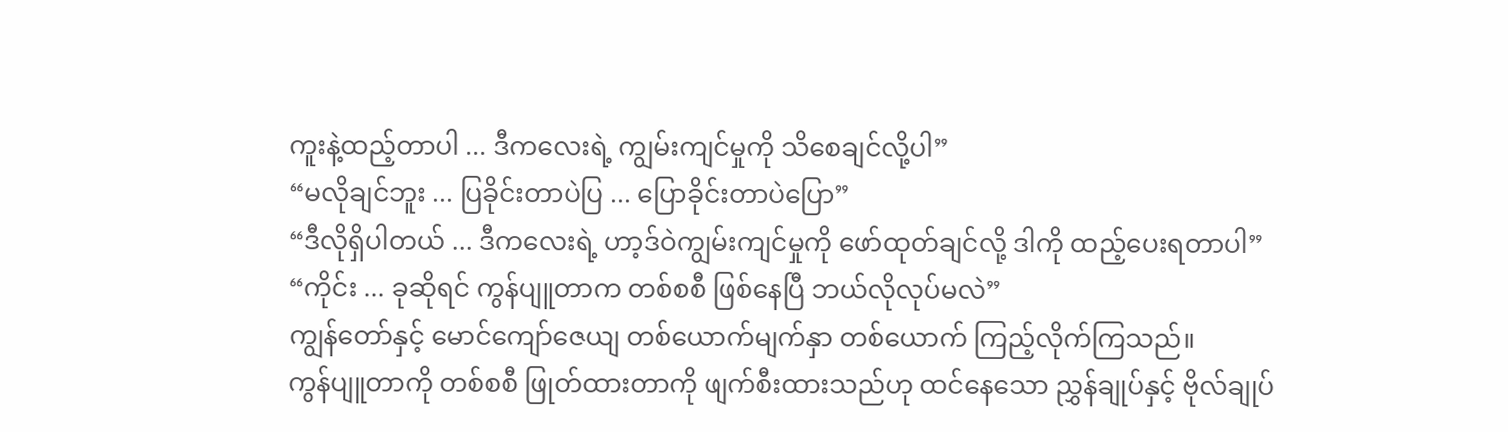ကူးနဲ့ထည့်တာပါ ... ဒီကလေးရဲ့ ကျွမ်းကျင်မှုကို သိစေချင်လို့ပါ”
“မလိုချင်ဘူး ... ပြခိုင်းတာပဲပြ ... ပြောခိုင်းတာပဲပြော”
“ဒီလိုရှိပါတယ် ... ဒီကလေးရဲ့ ဟာ့ဒ်ဝဲကျွမ်းကျင်မှုကို ဖော်ထုတ်ချင်လို့ ဒါကို ထည့်ပေးရတာပါ”
“ကိုင်း ... ခုဆိုရင် ကွန်ပျူတာက တစ်စစီ ဖြစ်နေပြီ ဘယ်လိုလုပ်မလဲ”
ကျွန်တော်နှင့် မောင်ကျော်ဇေယျ တစ်ယောက်မျက်နှာ တစ်ယောက် ကြည့်လိုက်ကြသည်။
ကွန်ပျူတာကို တစ်စစီ ဖြုတ်ထားတာကို ဖျက်စီးထားသည်ဟု ထင်နေသော ညွှန်ချုပ်နှင့် ဗိုလ်ချုပ်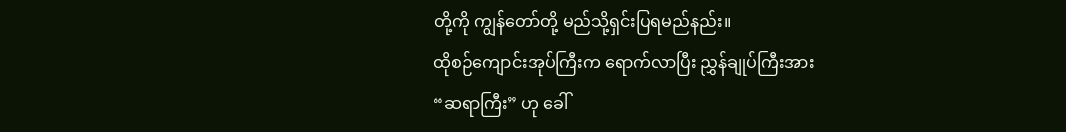တို့ကို ကျွန်တော်တို့ မည်သို့ရှင်းပြရမည်နည်း။
ထိုစဉ်ကျောင်းအုပ်ကြီးက ရောက်လာပြီး ညွှန်ချုပ်ကြီးအား
“ဆရာကြီး” ဟု ခေါ်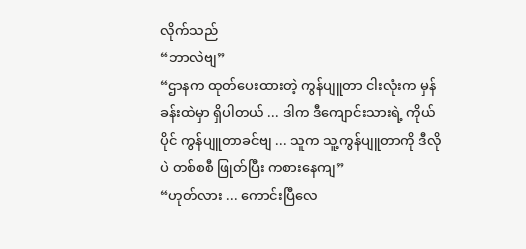လိုက်သည်
“ဘာလဲဗျ”
“ဌာနက ထုတ်ပေးထားတဲ့ ကွန်ပျူတာ ငါးလုံးက မှန်ခန်းထဲမှာ ရှိပါတယ် ... ဒါက ဒီကျောင်းသားရဲ့ ကိုယ်ပိုင် ကွန်ပျူတာခင်ဗျ ... သူက သူ့ကွန်ပျူတာကို ဒီလိုပဲ တစ်စစီ ဖြုတ်ပြီး ကစားနေကျ”
“ဟုတ်လား ... ကောင်းပြီလေ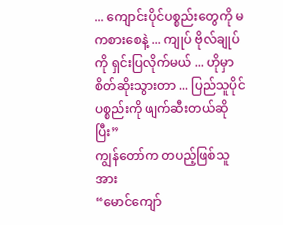... ကျောင်းပိုင်ပစ္စည်းတွေကို မကစားစေနဲ့ ... ကျုပ် ဗိုလ်ချုပ်ကို ရှင်းပြလိုက်မယ် ... ဟိုမှာ စိတ်ဆိုးသွားတာ ... ပြည်သူပိုင်ပစ္စည်းကို ဖျက်ဆီးတယ်ဆိုပြီး”
ကျွန်တော်က တပည့်ဖြစ်သူအား
“မောင်ကျော်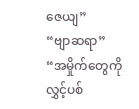ဇေယျ”
“ဗျာဆရာ”
“အမှိုက်တွေကို လွှင့်ပစ်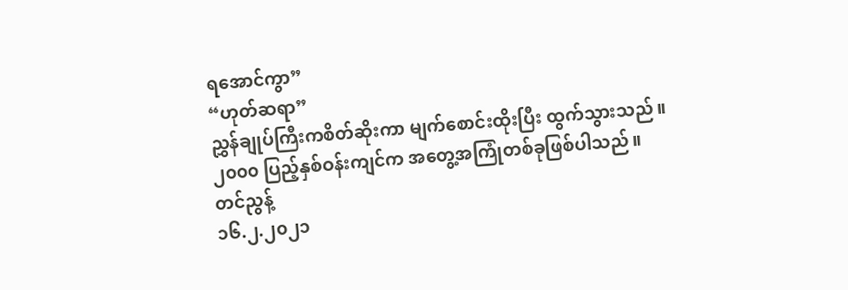ရအောင်ကွာ”
“ဟုတ်ဆရာ”
ညွှန်ချုပ်ကြီးကစိတ်ဆိုးကာ မျက်စောင်းထိုးပြီး ထွက်သွားသည်။
၂၀၀၀ ပြည့်နှစ်ဝန်းကျင်က အတွေ့အကြုံတစ်ခုဖြစ်ပါသည်။
တင်ညွန့်
၁၆.၂.၂၀၂၁